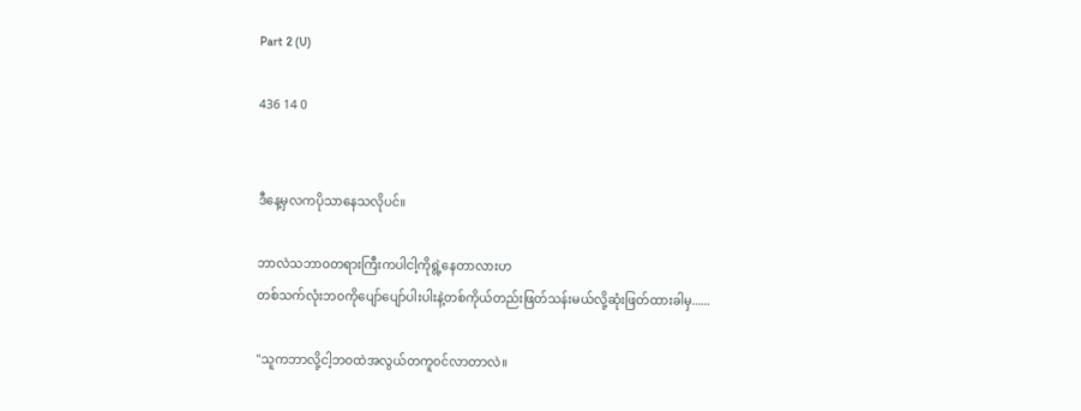Part 2 (U)

436 14 0


ဒီနေ့မှလကပိုသာနေသလိုပင်။

ဘာလဲသဘာ၀တရားကြီးကပါငါ့ကိုရွဲ့နေတာလားဟ
တစ်သက်လုံးဘ၀ကိုပျော်ပျော်ပါးပါးနဲ့တစ်ကိုယ်တည်းဖြတ်သန်းမယ်လို့ဆုံးဖြတ်ထားခါမှ......

"သူကဘာလို့ငါ့ဘ၀ထဲအလွယ်တကူ၀င်လာတာလဲ။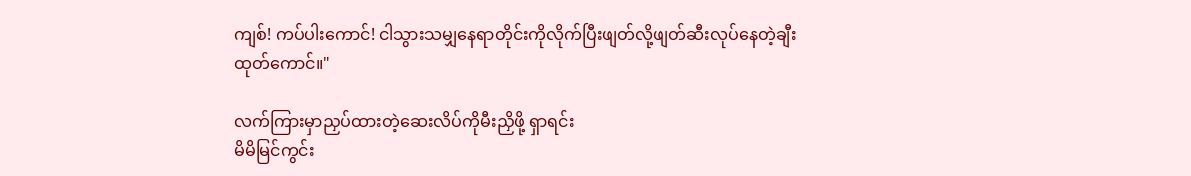ကျစ်! ကပ်ပါးကောင်! ငါသွားသမျှနေရာတိုင်းကိုလိုက်ပြီးဖျတ်လို့ဖျတ်ဆီးလုပ်နေတဲ့ချီးထုတ်ကောင်။"

လက်ကြားမှာညှပ်ထားတဲ့ဆေးလိပ်ကိုမီးညှိဖို့ ရှာရင်း
မိမိမြင်ကွင်း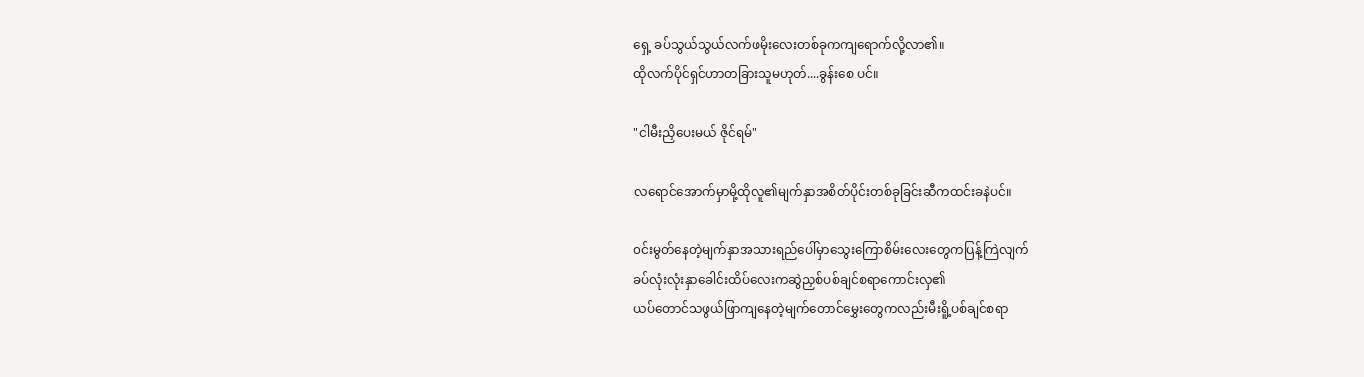ရှေ့ ခပ်သွယ်သွယ်လက်ဖမိုးလေးတစ်ခုကကျရောက်လို့လာ၏။
ထိုလက်ပိုင်ရှင်ဟာတခြားသူမဟုတ်....ခွန်းစေ ပင်။

"ငါမီးညှိပေးမယ် ဇိုင်ရမ်"

လရောင်အောက်မှာမို့ထိုလူ၏မျက်နှာအစိတ်ပိုင်းတစ်ခုခြင်းဆီကထင်းခနဲပင်။

၀င်းမွတ်နေတဲ့မျက်နှာအသားရည်ပေါ်မှာသွေးကြောစိမ်းလေးတွေကပြန့်ကြဲလျက်
ခပ်လုံးလုံးနှာခေါင်းထိပ်လေးကဆွဲညှစ်ပစ်ချင်စရာကောင်းလှ၏
ယပ်တောင်သဖွယ်ဖြာကျနေတဲ့မျက်တောင်မွှေးတွေကလည်းမီးရိူ့ပစ်ချင်စရာ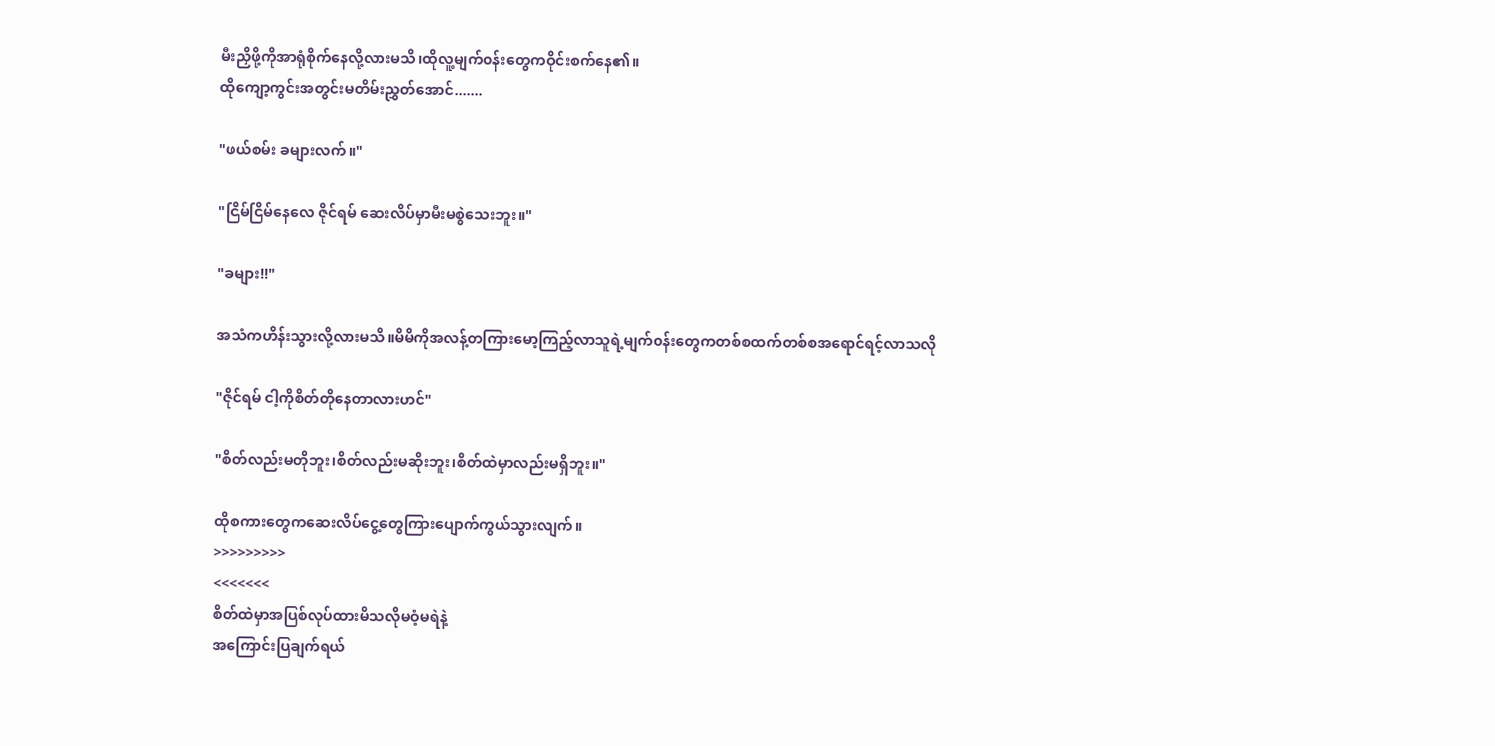မီးညှိဖို့ကိုအာရုံစိုက်နေလို့လားမသိ၊ထိုလူ့မျက်၀န်းတွေကဝိုင်းစက်နေ၏။
ထိုကျော့ကွင်းအတွင်းမတိမ်းညွှတ်အောင်.......

"ဖယ်စမ်း ခများလက်။"

"ငြိမ်ငြိမ်နေလေ ဇိုင်ရမ် ဆေးလိပ်မှာမီးမစွဲသေးဘူး။"

"ခများ!!"

အသံကဟိန်းသွားလို့လားမသိ။မိမိကိုအလန့်တကြားမော့ကြည့်လာသူရဲ့မျက်၀န်းတွေကတစ်စထက်တစ်စအရောင်ရင့်လာသလို

"ဇိုင်ရမ် ငါ့ကိုစိတ်တိုနေတာလားဟင်"

"စိတ်လည်းမတိုဘူး၊စိတ်လည်းမဆိုးဘူး၊စိတ်ထဲမှာလည်းမရှိဘူး။"

ထိုစကားတွေကဆေးလိပ်ငွေ့တွေကြားပျောက်ကွယ်သွားလျက်။
>>>>>>>>>
<<<<<<<
စိတ်ထဲမှာအပြစ်လုပ်ထားမိသလိုမဝံ့မရဲနဲ့
အကြောင်းပြချက်ရယ်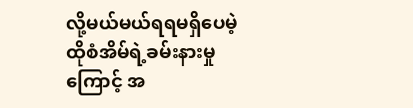လို့မယ်မယ်ရရမရှိပေမဲ့
ထိုစံအိမ်ရဲ့ခမ်းနားမှုကြောင့် အ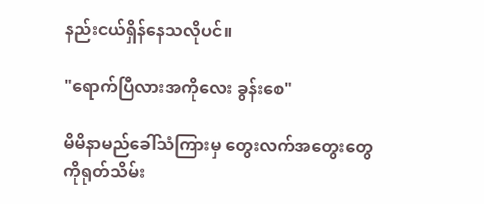နည်းငယ်ရှိန်နေသလိုပင်။

"ရောက်ပြီလားအကိုလေး ခွန်းစေ"

မိမိနာမည်ခေါ်သံကြားမှ တွေးလက်အတွေးတွေကိုရုတ်သိမ်း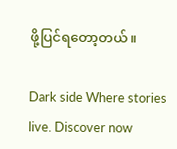ဖို့ပြင်ရတော့တယ်။

Dark side Where stories live. Discover now